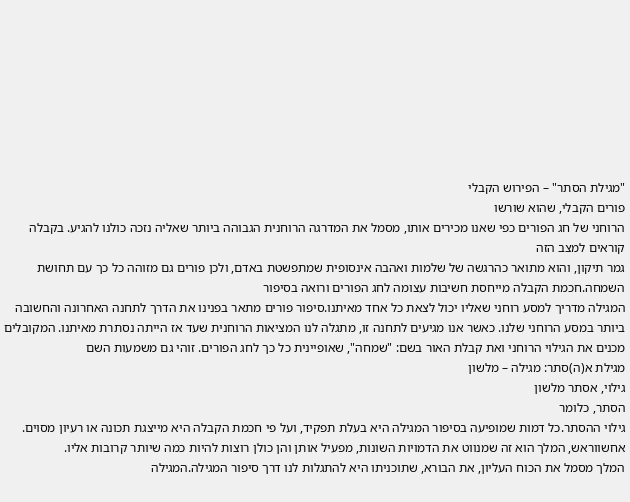"מגילת הסתר" – הפירוש הקבלי
פורים הקבלי, שהוא שורשו
הרוחני של חג הפורים כפי שאנו מכירים אותו, מסמל את המדרגה הרוחנית הגבוהה ביותר שאליה נזכה כולנו להגיע. בקבלה קוראים למצב הזה
גמר תיקון, והוא מתואר כהרגשה של שלמות ואהבה אינסופית שמתפשטת באדם, ולכן פורים גם מזוהה כל כך עם תחושת השמחה.חכמת הקבלה מייחסת חשיבות עצומה לחג הפורים ורואה בסיפור
המגילה מדריך למסע רוחני שאליו יכול לצאת כל אחד מאיתנו.סיפור פורים מתאר בפנינו את הדרך לתחנה האחרונה והחשובה ביותר במסע הרוחני שלנו. כאשר אנו מגיעים לתחנה זו, מתגלה לנו המציאות הרוחנית שעד אז הייתה נסתרת מאיתנו. המקובלים מכנים את הגילוי הרוחני ואת קבלת האור בשם: "שמחה", שאופיינית כל כך לחג הפורים. זוהי גם משמעות השם
מגילת א(ה)סתר: מגילה – מלשון
גילוי, אסתר מלשון
הסתר, כלומר
גילוי ההסתר.כל דמות שמופיעה בסיפור המגילה היא בעלת תפקיד, ועל פי חכמת הקבלה היא מייצגת תכונה או רעיון מסוים.
אחשווראש, המלך הוא זה שמנווט את הדמויות השונות, מפעיל אותן והן כולן רוצות להיות כמה שיותר קרובות אליו.
המלך מסמל את הכוח העליון, את הבורא, שתוכניתו היא להתגלות לנו דרך סיפור המגילה.המגילה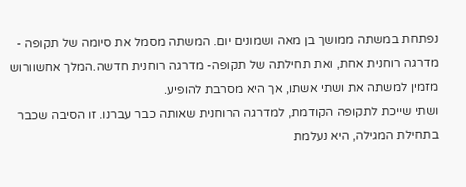נפתחת במשתה ממושך בן מאה ושמונים יום. המשתה מסמל את סיומה של תקופה - מדרגה רוחנית אחת, ואת תחילתה של תקופה- מדרגה רוחנית חדשה.המלך אחשוורוש מזמין למשתה את ושתי אשתו, אך היא מסרבת להופיע.
ושתי שייכת לתקופה הקודמת, למדרגה הרוחנית שאותה כבר עברנו. זו הסיבה שכבר בתחילת המגילה, היא נעלמת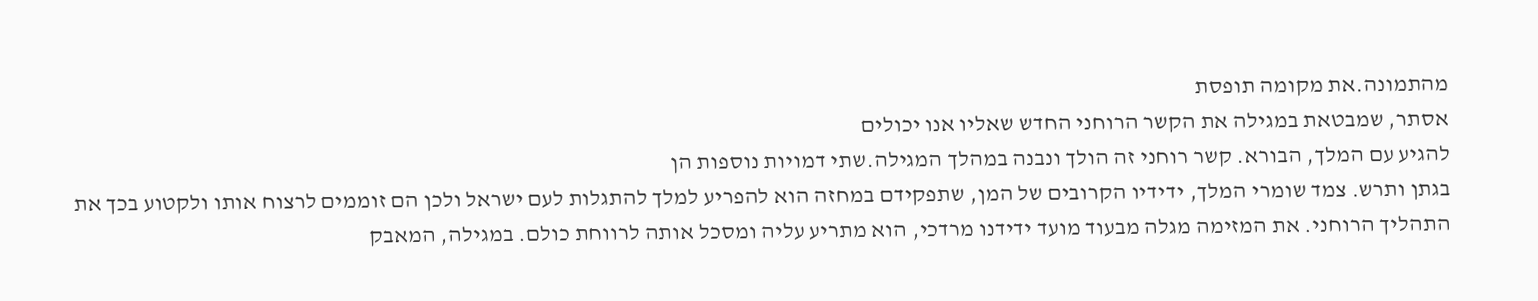מהתמונה.את מקומה תופסת
אסתר, שמבטאת במגילה את הקשר הרוחני החדש שאליו אנו יכולים
להגיע עם המלך, הבורא. קשר רוחני זה הולך ונבנה במהלך המגילה.שתי דמויות נוספות הן
בגתן ותרש. צמד שומרי המלך, ידידיו הקרובים של המן, שתפקידם במחזה הוא להפריע למלך להתגלות לעם ישראל ולכן הם זוממים לרצוח אותו ולקטוע בכך את התהליך הרוחני. את המזימה מגלה מבעוד מועד ידידנו מרדכי, הוא מתריע עליה ומסכל אותה לרווחת כולם. במגילה, המאבק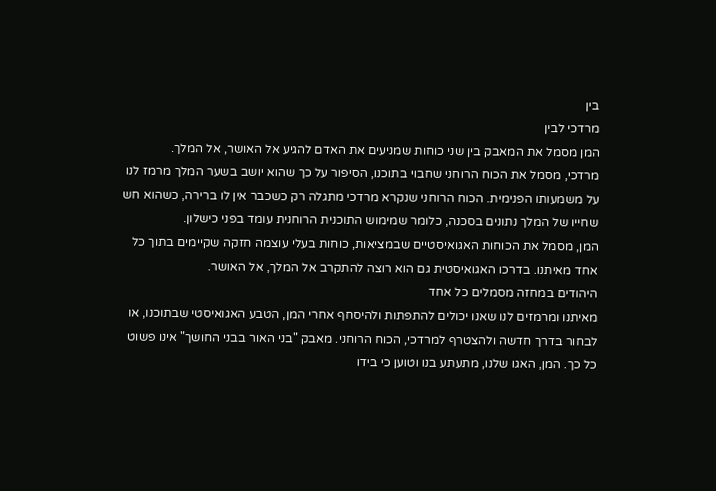בין
מרדכי לבין
המן מסמל את המאבק בין שני כוחות שמניעים את האדם להגיע אל האושר, אל המלך.
מרדכי, מסמל את הכוח הרוחני שחבוי בתוכנו, הסיפור על כך שהוא יושב בשער המלך מרמז לנו על משמעותו הפנימית. הכוח הרוחני שנקרא מרדכי מתגלה רק כשכבר אין לו ברירה, כשהוא חש שחייו של המלך נתונים בסכנה, כלומר שמימוש התוכנית הרוחנית עומד בפני כישלון.
המן, מסמל את הכוחות האגואיסטיים שבמציאות, כוחות בעלי עוצמה חזקה שקיימים בתוך כל אחד מאיתנו. בדרכו האגואיסטית גם הוא רוצה להתקרב אל המלך, אל האושר.
היהודים במחזה מסמלים כל אחד
מאיתנו ומרמזים לנו שאנו יכולים להתפתות ולהיסחף אחרי המן, הטבע האגואיסטי שבתוכנו, או לבחור בדרך חדשה ולהצטרף למרדכי, הכוח הרוחני. מאבק "בני האור בבני החושך" אינו פשוט כל כך. המן, האגו שלנו, מתעתע בנו וטוען כי בידו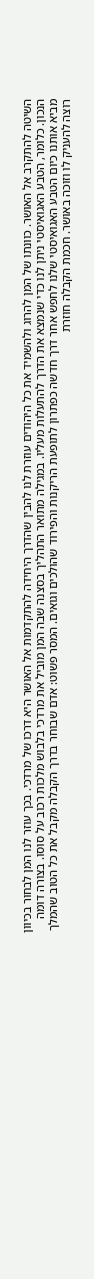השיטה להתקרב אל האושר. כוונתו של המן להרוג ולהשמיד את כל היהודים עוזרת לנו להבין שהדרך היחידה להתקדמות אל האושר היא דרכו של מרדכי. בכך עוזר לנו המן לבחור בכיוון הנכון. כלומר, הטבע האגואיסטי ניתן לנו כדי שנמצא את הדרך להתעלות מעליו. במגילה מתואר התהליך בסצנה שבה המן מוביל את מרדכי בלבוש מלכות רכוב על סוסו. בצורה דומה מביא אותנו כיום הטבע האגואיסטי שלנו לחפש אחר דרך חדשה כפתרון לתופעת הריקנות והפירוד שהולכים וגואים. המסר פשוט: אדם שבוחר בדרך הקבלה מקבל את כל הטוב שהמלך רוצה להעניק לו וזוכה באושר. חכמת הקבלה חוזרת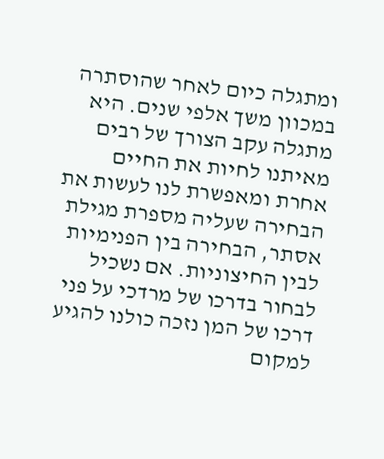ומתגלה כיום לאחר שהוסתרה במכוון משך אלפי שנים. היא מתגלה עקב הצורך של רבים מאיתנו לחיות את החיים אחרת ומאפשרת לנו לעשות את הבחירה שעליה מספרת מגילת אסתר, הבחירה בין הפנימיות לבין החיצוניות. אם נשכיל לבחור בדרכו של מרדכי על פני דרכו של המן נזכה כולנו להגיע למקום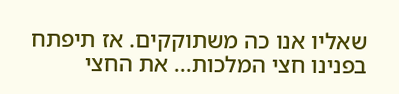שאליו אנו כה משתוקקים. אז תיפתח בפנינו חצי המלכות... את החצי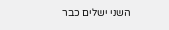השני ישלים כבר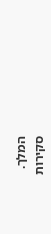המלך.
סקירות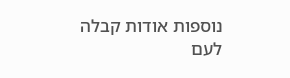נוספות אודות קבלה לעם